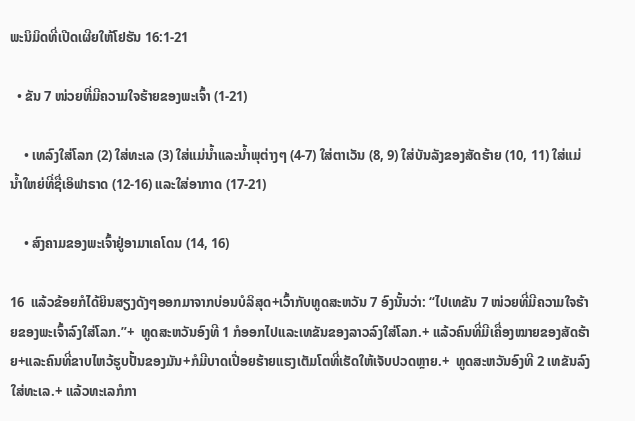ພະນິມິດທີ່ເປີດເຜີຍໃຫ້ໂຢຮັນ 16:1-21

  • ຂັນ 7 ໜ່ວຍທີ່ມີຄວາມໃຈຮ້າຍຂອງພະເຈົ້າ (1-21)

    • ເທລົງໃສ່ໂລກ (2) ໃສ່ທະເລ (3) ໃສ່ແມ່ນ້ຳແລະນ້ຳພຸຕ່າງໆ (4-7) ໃສ່ຕາເວັນ (8, 9) ໃສ່ບັນລັງຂອງສັດຮ້າຍ (10, 11) ໃສ່ແມ່ນ້ຳໃຫຍ່ທີ່ຊື່ເອິຟາຣາດ (12-16) ແລະໃສ່ອາກາດ (17-21)

    • ສົງຄາມຂອງພະເຈົ້າຢູ່ອາມາເຄໂດນ (14, 16)

16  ແລ້ວຂ້ອຍກໍໄດ້ຍິນສຽງດັງໆອອກມາຈາກບ່ອນບໍລິສຸດ+ເວົ້າກັບທູດສະຫວັນ 7 ອົງນັ້ນວ່າ: “ໄປເທຂັນ 7 ໜ່ວຍທີ່ມີຄວາມໃຈຮ້າຍຂອງພະເຈົ້າລົງໃສ່ໂລກ.”+  ທູດສະຫວັນອົງທີ 1 ກໍອອກໄປແລະເທຂັນຂອງລາວລົງໃສ່ໂລກ.+ ແລ້ວຄົນທີ່ມີເຄື່ອງໝາຍຂອງສັດຮ້າຍ+ແລະຄົນທີ່ຂາບໄຫວ້ຮູບປັ້ນຂອງມັນ+ກໍມີບາດເປື່ອຍຮ້າຍແຮງເຕັມໂຕທີ່ເຮັດໃຫ້ເຈັບປວດຫຼາຍ.+  ທູດສະຫວັນອົງທີ 2 ເທຂັນລົງໃສ່ທະເລ.+ ແລ້ວທະເລກໍກາ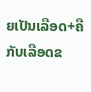ຍເປັນເລືອດ+ຄືກັບເລືອດຂ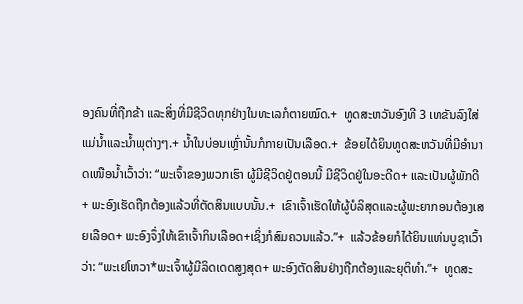ອງຄົນທີ່ຖືກຂ້າ ແລະສິ່ງທີ່ມີຊີວິດທຸກຢ່າງໃນທະເລກໍຕາຍໝົດ.+  ທູດສະຫວັນອົງທີ 3 ເທຂັນລົງໃສ່ແມ່ນ້ຳແລະນ້ຳພຸຕ່າງໆ.+ ນ້ຳໃນບ່ອນເຫຼົ່ານັ້ນກໍກາຍເປັນເລືອດ.+  ຂ້ອຍໄດ້ຍິນທູດສະຫວັນທີ່ມີອຳນາດເໜືອນ້ຳເວົ້າວ່າ: “ພະເຈົ້າຂອງພວກເຮົາ ຜູ້ມີຊີວິດຢູ່ຕອນນີ້ ມີຊີວິດຢູ່ໃນອະດີດ+ ແລະເປັນຜູ້ພັກດີ+ ພະອົງເຮັດຖືກຕ້ອງແລ້ວທີ່ຕັດສິນແບບນັ້ນ.+  ເຂົາເຈົ້າເຮັດໃຫ້ຜູ້ບໍລິສຸດແລະຜູ້ພະຍາກອນຕ້ອງເສຍເລືອດ+ ພະອົງຈຶ່ງໃຫ້ເຂົາເຈົ້າກິນເລືອດ+ເຊິ່ງກໍສົມຄວນແລ້ວ.”+  ແລ້ວຂ້ອຍກໍໄດ້ຍິນແທ່ນບູຊາເວົ້າວ່າ: “ພະເຢໂຫວາ*ພະເຈົ້າຜູ້ມີລິດເດດສູງສຸດ+ ພະອົງຕັດສິນຢ່າງຖືກຕ້ອງແລະຍຸຕິທຳ.”+  ທູດສະ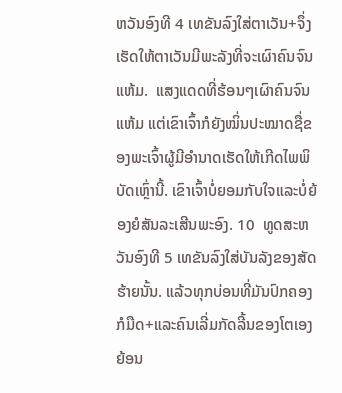ຫວັນອົງທີ 4 ເທຂັນລົງໃສ່ຕາເວັນ+ຈຶ່ງເຮັດໃຫ້ຕາເວັນມີພະລັງທີ່ຈະເຜົາຄົນຈົນແຫ້ມ.  ແສງແດດທີ່ຮ້ອນໆເຜົາຄົນຈົນແຫ້ມ ແຕ່ເຂົາເຈົ້າກໍຍັງໝິ່ນປະໝາດຊື່ຂອງພະເຈົ້າຜູ້ມີອຳນາດເຮັດໃຫ້ເກີດໄພພິບັດເຫຼົ່ານີ້. ເຂົາເຈົ້າບໍ່ຍອມກັບໃຈແລະບໍ່ຍ້ອງຍໍສັນລະເສີນພະອົງ. 10  ທູດສະຫວັນອົງທີ 5 ເທຂັນລົງໃສ່ບັນລັງຂອງສັດຮ້າຍນັ້ນ. ແລ້ວທຸກບ່ອນທີ່ມັນປົກຄອງກໍມືດ+ແລະຄົນເລີ່ມກັດລີ້ນຂອງໂຕເອງຍ້ອນ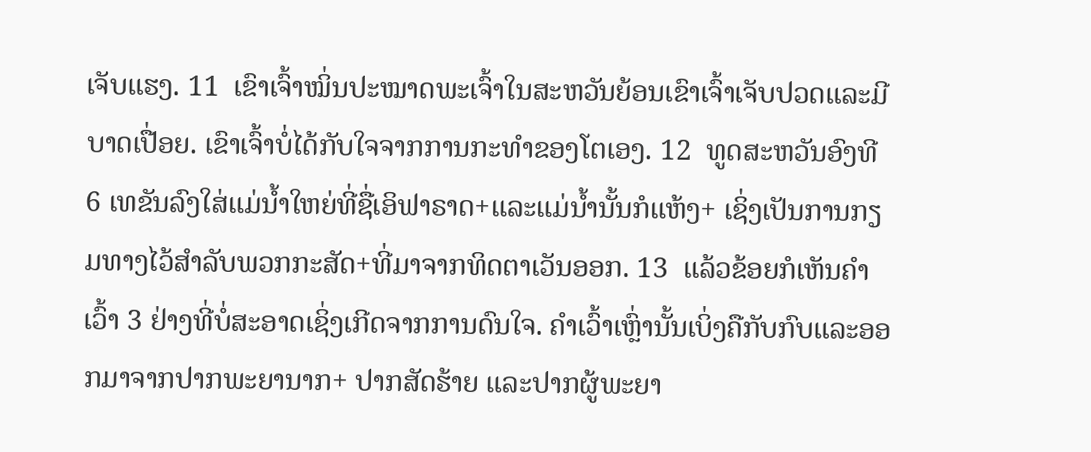ເຈັບແຮງ. 11  ເຂົາເຈົ້າໝິ່ນປະໝາດພະເຈົ້າໃນສະຫວັນຍ້ອນເຂົາເຈົ້າເຈັບປວດແລະມີບາດເປື່ອຍ. ເຂົາເຈົ້າບໍ່ໄດ້ກັບໃຈຈາກການກະທຳຂອງໂຕເອງ. 12  ທູດສະຫວັນອົງທີ 6 ເທຂັນລົງໃສ່ແມ່ນ້ຳໃຫຍ່ທີ່ຊື່ເອິຟາຣາດ+ແລະແມ່ນ້ຳນັ້ນກໍແຫ້ງ+ ເຊິ່ງເປັນການກຽມທາງໄວ້ສຳລັບພວກກະສັດ+ທີ່ມາຈາກທິດຕາເວັນອອກ. 13  ແລ້ວຂ້ອຍກໍເຫັນຄຳເວົ້າ 3 ຢ່າງທີ່ບໍ່ສະອາດເຊິ່ງເກີດຈາກການດົນໃຈ. ຄຳເວົ້າເຫຼົ່ານັ້ນເບິ່ງຄືກັບກົບແລະອອກມາຈາກປາກພະຍານາກ+ ປາກສັດຮ້າຍ ແລະປາກຜູ້ພະຍາ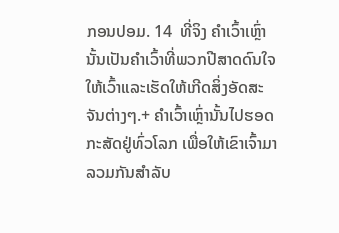ກອນປອມ. 14  ທີ່ຈິງ ຄຳເວົ້າເຫຼົ່ານັ້ນເປັນຄຳເວົ້າທີ່ພວກປີສາດດົນໃຈໃຫ້ເວົ້າແລະເຮັດໃຫ້ເກີດສິ່ງອັດສະຈັນຕ່າງໆ.+ ຄຳເວົ້າເຫຼົ່ານັ້ນໄປຮອດກະສັດຢູ່ທົ່ວໂລກ ເພື່ອໃຫ້ເຂົາເຈົ້າມາລວມກັນສຳລັບ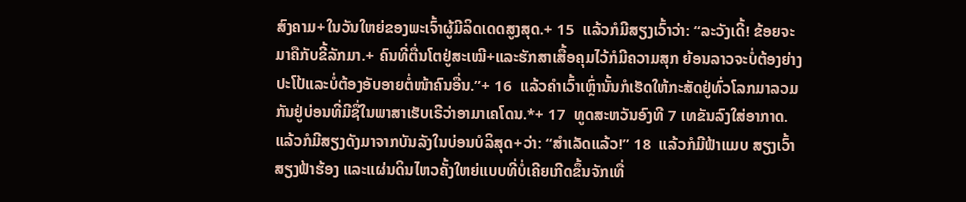ສົງຄາມ+ໃນວັນໃຫຍ່ຂອງພະເຈົ້າຜູ້ມີລິດເດດສູງສຸດ.+ 15  ແລ້ວກໍມີສຽງເວົ້າວ່າ: “ລະວັງເດີ້! ຂ້ອຍຈະມາຄືກັບຂີ້ລັກມາ.+ ຄົນທີ່ຕື່ນໂຕຢູ່ສະເໝີ+ແລະຮັກສາເສື້ອຄຸມໄວ້ກໍມີຄວາມສຸກ ຍ້ອນລາວຈະບໍ່ຕ້ອງຍ່າງປະໂປ້ແລະບໍ່ຕ້ອງອັບອາຍຕໍ່ໜ້າຄົນອື່ນ.”+ 16  ແລ້ວຄຳເວົ້າເຫຼົ່ານັ້ນກໍເຮັດໃຫ້ກະສັດຢູ່ທົ່ວໂລກມາລວມກັນຢູ່ບ່ອນທີ່ມີຊື່ໃນພາສາເຮັບເຣີວ່າອາມາເຄໂດນ.*+ 17  ທູດສະຫວັນອົງທີ 7 ເທຂັນລົງໃສ່ອາກາດ. ແລ້ວກໍມີສຽງດັງມາຈາກບັນລັງໃນບ່ອນບໍລິສຸດ+ວ່າ: “ສຳເລັດແລ້ວ!” 18  ແລ້ວກໍມີຟ້າແມບ ສຽງເວົ້າ ສຽງຟ້າຮ້ອງ ແລະແຜ່ນດິນໄຫວຄັ້ງໃຫຍ່ແບບທີ່ບໍ່ເຄີຍເກີດຂຶ້ນຈັກເທື່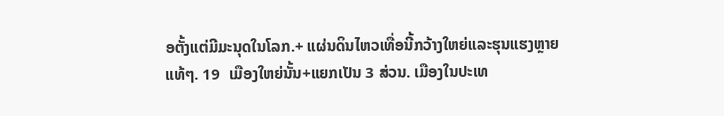ອຕັ້ງແຕ່ມີມະນຸດໃນໂລກ.+ ແຜ່ນດິນໄຫວເທື່ອນີ້ກວ້າງໃຫຍ່ແລະຮຸນແຮງຫຼາຍແທ້ໆ. 19  ເມືອງໃຫຍ່ນັ້ນ+ແຍກເປັນ 3 ສ່ວນ. ເມືອງໃນປະເທ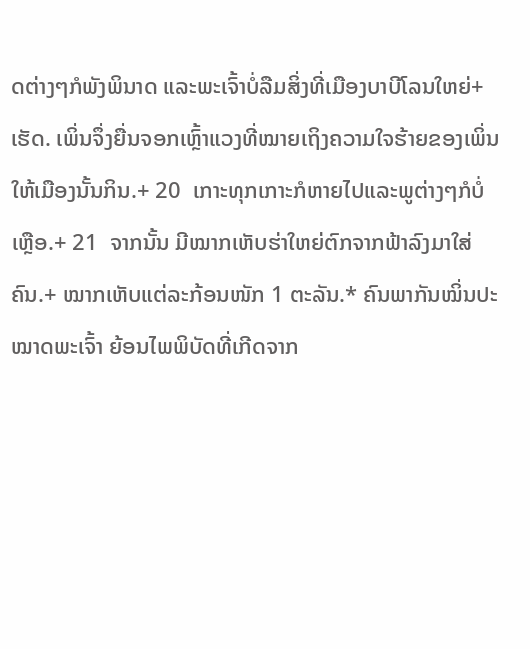ດຕ່າງໆກໍພັງພິນາດ ແລະພະເຈົ້າບໍ່ລືມສິ່ງທີ່ເມືອງບາບີໂລນໃຫຍ່+ເຮັດ. ເພິ່ນຈຶ່ງຍື່ນຈອກເຫຼົ້າແວງທີ່ໝາຍເຖິງຄວາມໃຈຮ້າຍຂອງເພິ່ນໃຫ້ເມືອງນັ້ນກິນ.+ 20  ເກາະທຸກເກາະກໍຫາຍໄປແລະພູຕ່າງໆກໍບໍ່ເຫຼືອ.+ 21  ຈາກນັ້ນ ມີໝາກເຫັບຮ່າໃຫຍ່ຕົກຈາກຟ້າລົງມາໃສ່ຄົນ.+ ໝາກເຫັບແຕ່ລະກ້ອນໜັກ 1 ຕະລັນ.* ຄົນພາກັນໝິ່ນປະໝາດພະເຈົ້າ ຍ້ອນໄພພິບັດທີ່ເກີດຈາກ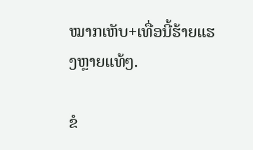ໝາກເຫັບ+ເທື່ອນີ້ຮ້າຍແຮງຫຼາຍແທ້ໆ.

ຂໍ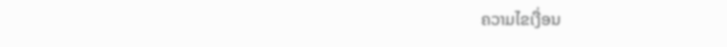ຄວາມໄຂເງື່ອນ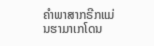ຄຳພາສາກຣີກແມ່ນຮາມາເກໂດນ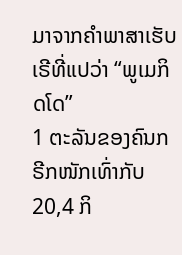ມາຈາກຄຳພາສາເຮັບເຣີທີ່ແປວ່າ “ພູເມກິດໂດ”
1 ຕະລັນຂອງຄົນກຣີກໜັກເທົ່າກັບ 20,4 ກິ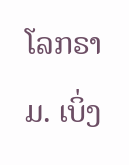ໂລກຣາມ. ເບິ່ງ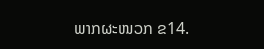ພາກຜະໜວກ ຂ14.